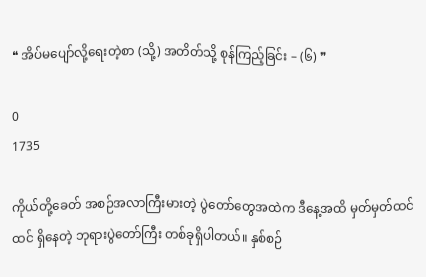❝ အိပ်မပျော်လို့ရေးတဲ့စာ (သို့) အတိတ်သို့ စုန်ကြည့်ခြင်း – (၆) ❞

0
1735

ကိုယ်တို့ခေတ် အစဉ်အလာကြီးမားတဲ့ ပွဲတော်တွေအထဲက ဒီနေ့အထိ မှတ်မှတ်ထင်ထင် ရှိနေတဲ့ ဘုရားပွဲတော်ကြီး တစ်ခုရှိပါတယ်။ နှစ်စဉ်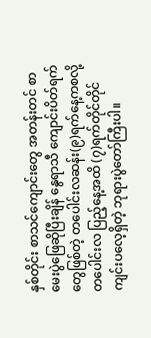နှစ်တိုင်း စာသင်ကျောင်းတွေ အတန်းတင် စာမေးပွဲဖြေဆိုပြီးချိန် နွေရာသီ ကျောင်းပိတ်ရက်တွေဖြစ်တဲ့ တပေါင်းလဆန်း(၉)ရက်နေ့ကစလို့ တပေါင်းလ ပြည့်နေ့အထိ (၇)ရက်တိုင်တိုင် ကျင်းပလေ့ရှိတဲ့ ဘုရားပွဲတော်ကြီးပါ။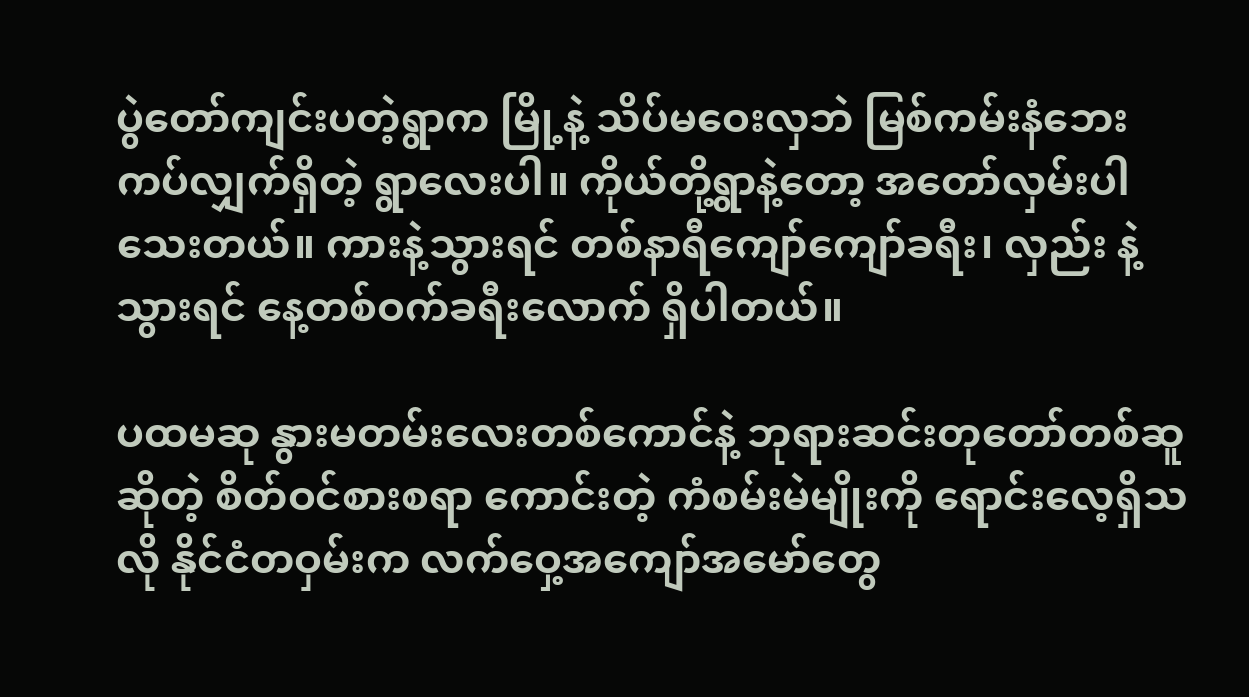ပွဲတော်ကျင်းပတဲ့ရွာက မြို့နဲ့ သိပ်မဝေးလှဘဲ မြစ်ကမ်းနံဘေး ကပ်လျှက်ရှိတဲ့ ရွာလေးပါ။ ကိုယ်တို့ရွာနဲ့တော့ အတော်လှမ်းပါသေးတယ်။ ကားနဲ့သွားရင် တစ်နာရီကျော်ကျော်ခရီး၊ လှည်း နဲ့သွားရင် နေ့တစ်ဝက်ခရီးလောက် ရှိပါတယ်။

ပထမဆု နွားမတမ်းလေးတစ်ကောင်နဲ့ ဘုရားဆင်းတုတော်တစ်ဆူဆိုတဲ့ စိတ်ဝင်စားစရာ ကောင်းတဲ့ ကံစမ်းမဲမျိုးကို ရောင်းလေ့ရှိသလို နိုင်ငံတဝှမ်းက လက်ဝှေ့အကျော်အမော်တွေ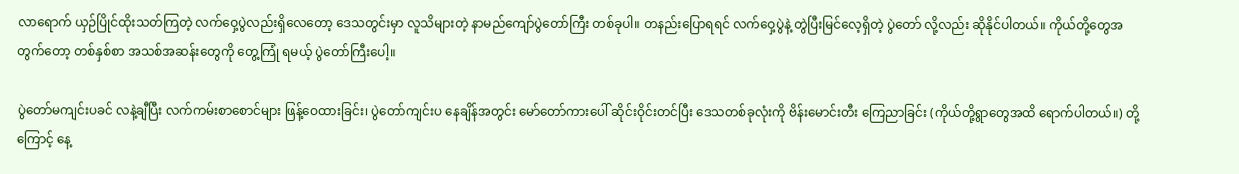လာရောက် ယှဉ်ပြိုင်ထိုးသတ်ကြတဲ့ လက်ဝှေ့ပွဲလည်းရှိလေတော့ ဒေသတွင်းမှာ လူသိများတဲ့ နာမည်ကျော်ပွဲတော်ကြီး တစ်ခုပါ။ တနည်းပြောရရင် လက်ဝှေ့ပွဲနဲ့ တွဲပြီးမြင်လေ့ရှိတဲ့ ပွဲတော် လို့လည်း ဆိုနိုင်ပါတယ်။ ကိုယ်တို့တွေအတွက်တော့ တစ်နှစ်စာ အသစ်အဆန်းတွေကို တွေ့ကြုံ ရမယ့် ပွဲတော်ကြီးပေါ့။

ပွဲတော်မကျင်းပခင် လနဲ့ချီပြီး လက်ကမ်းစာစောင်များ ဖြန့်ဝေထားခြင်း၊ ပွဲတော်ကျင်းပ နေချိန်အတွင်း မော်တော်ကားပေါ် ဆိုင်းဝိုင်းတင်ပြီး ဒေသတစ်ခုလုံးကို ဗိန်းမောင်းတီး ကြေညာခြင်း (ကိုယ်တို့ရွာတွေအထိ ရောက်ပါတယ်။) တို့ကြောင့် နေ့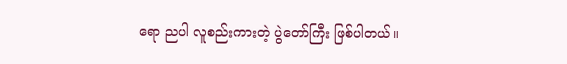ရော ညပါ လူစည်းကားတဲ့ ပွဲတော်ကြီး ဖြစ်ပါတယ်။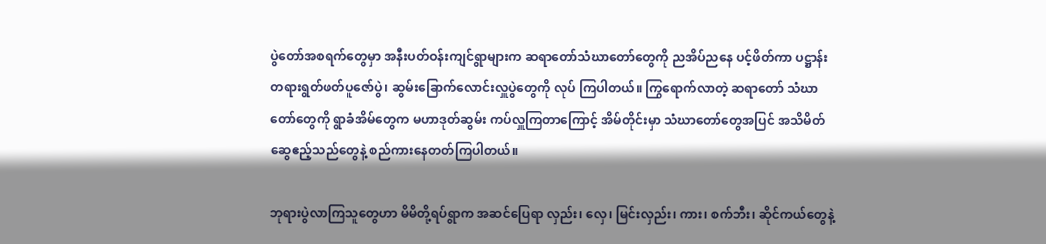ပွဲတော်အစရက်တွေမှာ အနီးပတ်ဝန်းကျင်ရွာများက ဆရာတော်သံဃာတော်တွေကို ညအိပ်ညနေ ပင့်ဖိတ်ကာ ပဋ္ဌာန်းတရားရွတ်ဖတ်ပူဇော်ပွဲ၊ ဆွမ်းခြောက်လောင်းလှူပွဲတွေကို လုပ် ကြပါတယ်။ ကြွရောက်လာတဲ့ ဆရာတော် သံဃာတော်တွေကို ရွာခံအိမ်တွေက မဟာဒုတ်ဆွမ်း ကပ်လှူကြတာကြောင့် အိမ်တိုင်းမှာ သံဃာတော်တွေအပြင် အသိမိတ်ဆွေဧည့်သည်တွေနဲ့ စည်ကားနေတတ်ကြပါတယ်။

ဘုရားပွဲလာကြသူတွေဟာ မိမိတို့ရပ်ရွာက အဆင်ပြေရာ လှည်း၊ လှေ၊ မြင်းလှည်း၊ ကား၊ စက်ဘီး၊ ဆိုင်ကယ်တွေနဲ့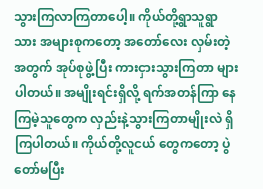သွားကြလာကြတာပေါ့။ ကိုယ်တို့ရွာသူရွာသား အများစုကတော့ အတော်လေး လှမ်းတဲ့အတွက် အုပ်စုဖွဲ့ပြီး ကားငှားသွားကြတာ များပါတယ်။ အမျိုးရင်းရှိလို့ ရက်အတန်ကြာ နေကြမဲ့သူတွေက လှည်းနဲ့သွားကြတာမျိုးလဲ ရှိကြပါတယ်။ ကိုယ်တို့လူငယ် တွေကတော့ ပွဲတော်မပြီး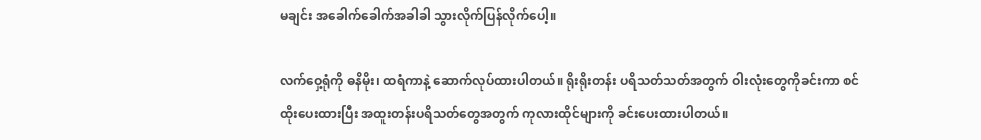မချင်း အခေါက်ခေါက်အခါခါ သွားလိုက်ပြန်လိုက်ပေါ့။

လက်ဝှေ့ရုံကို ဓနိမိုး၊ ထရံကာနဲ့ ဆောက်လုပ်ထားပါတယ်။ ရိုးရိုးတန်း ပရိသတ်သတ်အတွက် ဝါးလုံးတွေကိုခင်းကာ စင်ထိုးပေးထားပြီး အထူးတန်းပရိသတ်တွေအတွက် ကုလားထိုင်များကို ခင်းပေးထားပါတယ်။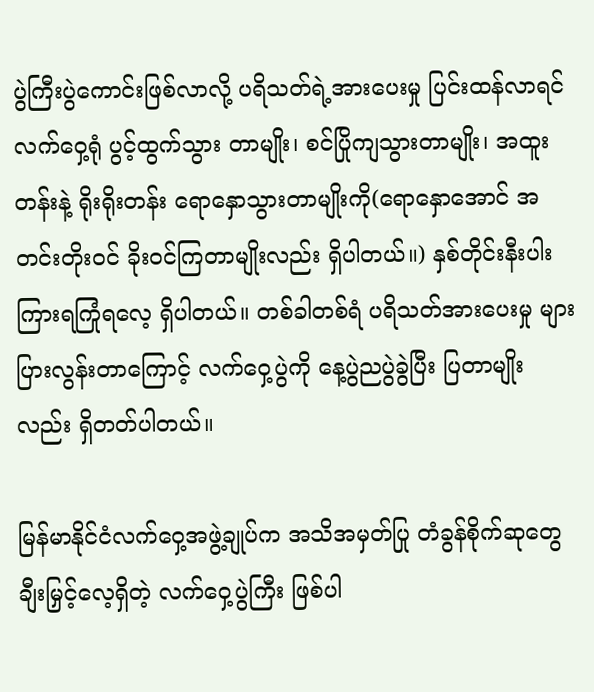ပွဲကြီးပွဲကောင်းဖြစ်လာလို့ ပရိသတ်ရဲ့အားပေးမှု ပြင်းထန်လာရင် လက်ဝှေ့ရုံ ပွင့်ထွက်သွား တာမျိုး၊ စင်ပြိုကျသွားတာမျိုး၊ အထူးတန်းနဲ့ ရိုးရိုးတန်း ရောနှောသွားတာမျိုးကို(ရောနှောအောင် အတင်းတိုးဝင် ခိုးဝင်ကြတာမျိုးလည်း ရှိပါတယ်။) နှစ်တိုင်းနီးပါး ကြားရကြုံရလေ့ ရှိပါတယ်။ တစ်ခါတစ်ရံ ပရိသတ်အားပေးမှု များပြားလွန်းတာကြောင့် လက်ဝှေ့ပွဲကို နေ့ပွဲညပွဲခွဲပြီး ပြတာမျိုး လည်း ရှိတတ်ပါတယ်။

မြန်မာနိုင်ငံလက်ဝှေ့အဖွဲ့ချုပ်က အသိအမှတ်ပြု တံခွန်စိုက်ဆုတွေ ချီးမြှင့်လေ့ရှိတဲ့ လက်ဝှေ့ပွဲကြီး ဖြစ်ပါ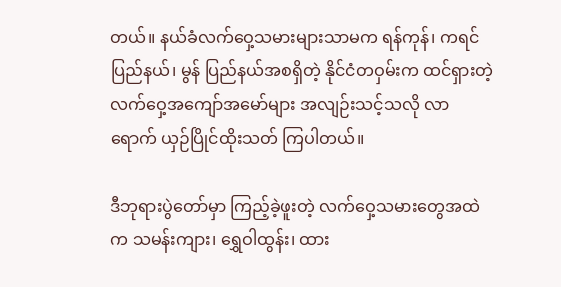တယ်။ နယ်ခံလက်ဝှေ့သမားများသာမက ရန်ကုန်၊ ကရင်ပြည်နယ်၊ မွန် ပြည်နယ်အစရှိတဲ့ နိုင်ငံတဝှမ်းက ထင်ရှားတဲ့ လက်ဝှေ့အကျော်အမော်များ အလျဉ်းသင့်သလို လာရောက် ယှဉ်ပြိုင်ထိုးသတ် ကြပါတယ်။

ဒီဘုရားပွဲတော်မှာ ကြည့်ခဲ့ဖူးတဲ့ လက်ဝှေ့သမားတွေအထဲက သမန်းကျား၊ ရွှေဝါထွန်း၊ ထား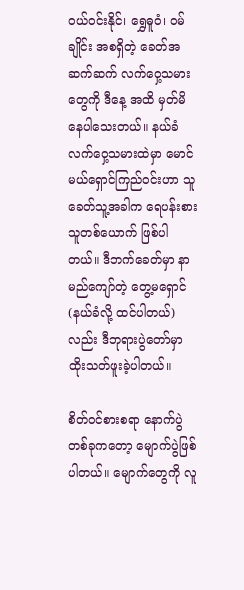ဝယ်ဝင်းနိုင်၊ ရွှေဓူဝံ၊ ဝမ်ချိုင်း အစရှိတဲ့ ခေတ်အဆက်ဆက် လက်ဝှေ့သမားတွေကို ဒီနေ့ အထိ မှတ်မိနေပါသေးတယ်။ နယ်ခံလက်ဝှေ့သမားထဲမှာ မောင်မယ်ရှောင်ကြည်ဝင်းဟာ သူခေတ်သူ့အခါက ရေပန်းစားသူတစ်ယောက် ဖြစ်ပါတယ်။ ဒီဘက်ခေတ်မှာ နာမည်ကျော်တဲ့ တွေ့မရှောင် (နယ်ခံလို့ ထင်ပါတယ်) လည်း ဒီဘုရားပွဲတော်မှာ ထိုးသတ်ဖူးခဲ့ပါတယ်။

စိတ်ဝင်စားစရာ နောက်ပွဲတစ်ခုကတော့ မျောက်ပွဲဖြစ်ပါတယ်။ မျောက်တွေကို လူ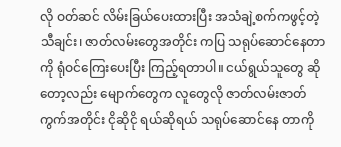လို ဝတ်ဆင် လိမ်းခြယ်ပေးထားပြီး အသံချဲ့စက်ကဖွင့်တဲ့ သီချင်း၊ ဇာတ်လမ်းတွေအတိုင်း ကပြ သရုပ်ဆောင်နေတာကို ရုံဝင်ကြေးပေးပြီး ကြည့်ရတာပါ။ ငယ်ရွယ်သူတွေ ဆိုတော့လည်း မျောက်တွေက လူတွေလို ဇာတ်လမ်းဇာတ်ကွက်အတိုင်း ငိုဆိုငို ရယ်ဆိုရယ် သရုပ်ဆောင်နေ တာကို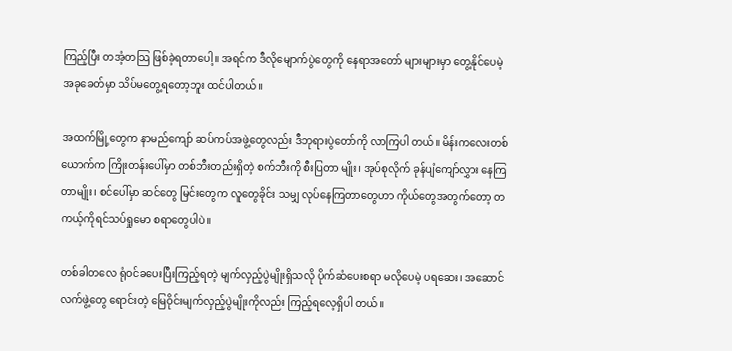ကြည့်ပြီး တအံ့တသြ ဖြစ်ခဲ့ရတာပေါ့။ အရင်က ဒီလိုမျောက်ပွဲတွေကို နေရာအတော် များများမှာ တွေ့နိုင်ပေမဲ့ အခုခေတ်မှာ သိပ်မတွေ့ရတော့ဘူး ထင်ပါတယ်။

အထက်မြို့တွေက နာမည်ကျော် ဆပ်ကပ်အဖွဲ့တွေလည်း ဒီဘုရားပွဲတော်ကို လာကြပါ တယ်။ မိန်းကလေးတစ်ယောက်က ကြိုးတန်းပေါ်မှာ တစ်ဘီးတည်းရှိတဲ့ စက်ဘီးကို စီးပြတာ မျိုး၊ အုပ်စုလိုက် ခုန်ပျံကျော်လွှား နေကြတာမျိုး၊ စင်ပေါ်မှာ ဆင်တွေ မြင်းတွေက လူတွေခိုင်း သမျှ လုပ်နေကြတာတွေဟာ ကိုယ်တွေအတွက်တော့ တကယ့်ကိုရင်သပ်ရှုမော စရာတွေပါပဲ။

တစ်ခါတလေ ရုံဝင်ခပေးပြီးကြည့်ရတဲ့ မျက်လှည့်ပွဲမျိုးရှိသလို ပိုက်ဆံပေးစရာ မလိုပေမဲ့ ပရဆေး၊ အဆောင် လက်ဖွဲ့တွေ ရောင်းတဲ့ မြေဝိုင်းမျက်လှည့်ပွဲမျိုးကိုလည်း ကြည့်ရလေ့ရှိပါ တယ်။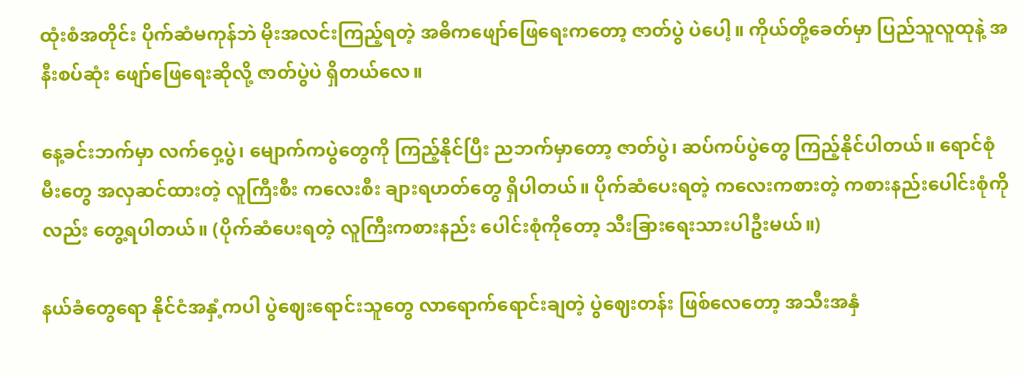ထုံးစံအတိုင်း ပိုက်ဆံမကုန်ဘဲ မိုးအလင်းကြည့်ရတဲ့ အဓိကဖျော်ဖြေရေးကတော့ ဇာတ်ပွဲ ပဲပေါ့။ ကိုယ်တို့ခေတ်မှာ ပြည်သူလူထုနဲ့ အနီးစပ်ဆုံး ဖျော်ဖြေရေးဆိုလို့ ဇာတ်ပွဲပဲ ရှိတယ်လေ။

နေ့ခင်းဘက်မှာ လက်ဝှေ့ပွဲ၊ မျောက်ကပွဲတွေကို ကြည့်နိုင်ပြီး ညဘက်မှာတော့ ဇာတ်ပွဲ၊ ဆပ်ကပ်ပွဲတွေ ကြည့်နိုင်ပါတယ်။ ရောင်စုံမီးတွေ အလှဆင်ထားတဲ့ လူကြီးစီး ကလေးစီး ချားရဟတ်တွေ ရှိပါတယ်။ ပိုက်ဆံပေးရတဲ့ ကလေးကစားတဲ့ ကစားနည်းပေါင်းစုံကိုလည်း တွေ့ရပါတယ်။ (ပိုက်ဆံပေးရတဲ့ လူကြီးကစားနည်း ပေါင်းစုံကိုတော့ သီးခြားရေးသားပါဦးမယ်။)

နယ်ခံတွေရော နိုင်ငံအနှံ့ကပါ ပွဲဈေးရောင်းသူတွေ လာရောက်ရောင်းချတဲ့ ပွဲဈေးတန်း ဖြစ်လေတော့ အသီးအနှံ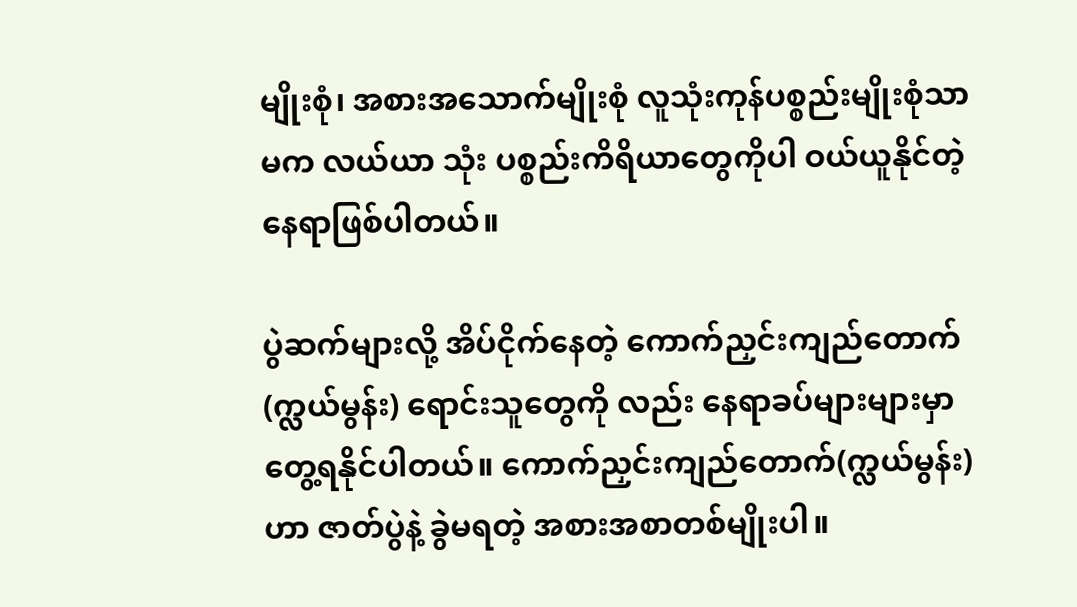မျိုးစုံ၊ အစားအသောက်မျိုးစုံ လူသုံးကုန်ပစ္စည်းမျိုးစုံသာမက လယ်ယာ သုံး ပစ္စည်းကိရိယာတွေကိုပါ ဝယ်ယူနိုင်တဲ့ နေရာဖြစ်ပါတယ်။

ပွဲဆက်များလို့ အိပ်ငိုက်နေတဲ့ ကောက်ညှင်းကျည်တောက်(က္လယ်မွန်း) ရောင်းသူတွေကို လည်း နေရာခပ်များများမှာ တွေ့ရနိုင်ပါတယ်။ ကောက်ညှင်းကျည်တောက်(က္လယ်မွန်း)ဟာ ဇာတ်ပွဲနဲ့ ခွဲမရတဲ့ အစားအစာတစ်မျိုးပါ။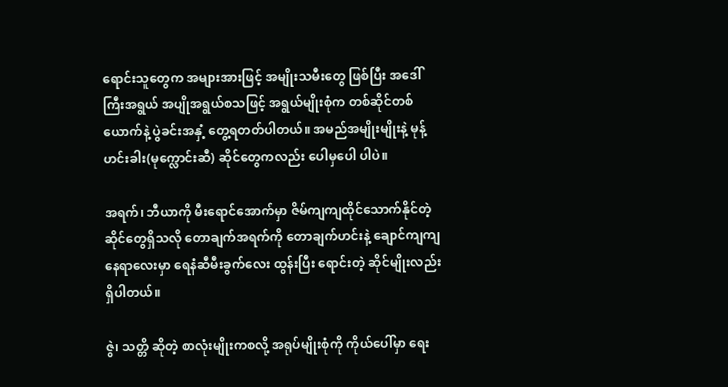ရောင်းသူတွေက အများအားဖြင့် အမျိုးသမီးတွေ ဖြစ်ပြီး အဒေါ်ကြီးအရွယ် အပျိုအရွယ်စသဖြင့် အရွယ်မျိုးစုံက တစ်ဆိုင်တစ်ယောက်နဲ့ ပွဲခင်းအနှံ့ တွေ့ရတတ်ပါတယ်။ အမည်အမျိုးမျိုးနဲ့ မုန့်ဟင်းခါး(မုက္လောင်းဆီ) ဆိုင်တွေကလည်း ပေါမှပေါ ပါပဲ။

အရက်၊ ဘီယာကို မီးရောင်အောက်မှာ ဇိမ်ကျကျထိုင်သောက်နိုင်တဲ့ ဆိုင်တွေရှိသလို တောချက်အရက်ကို တောချက်ဟင်းနဲ့ ချောင်ကျကျနေရာလေးမှာ ရေနံဆီမီးခွက်လေး ထွန်းပြီး ရောင်းတဲ့ ဆိုင်မျိုးလည်း ရှိပါတယ်။

ဇွဲ၊ သတ္တိ ဆိုတဲ့ စာလုံးမျိုးကစလို့ အရုပ်မျိုးစုံကို ကိုယ်ပေါ်မှာ ရေး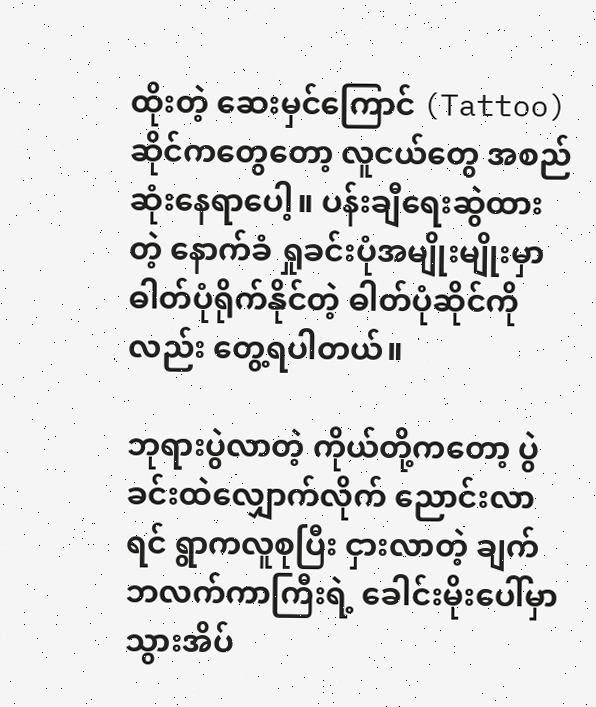ထိုးတဲ့ ဆေးမှင်ကြောင် (Tattoo) ဆိုင်ကတွေတော့ လူငယ်တွေ အစည်ဆုံးနေရာပေါ့။ ပန်းချီရေးဆွဲထားတဲ့ နောက်ခံ ရှုခင်းပုံအမျိုးမျိုးမှာ ဓါတ်ပုံရိုက်နိုင်တဲ့ ဓါတ်ပုံဆိုင်ကိုလည်း တွေ့ရပါတယ်။

ဘုရားပွဲလာတဲ့ ကိုယ်တို့ကတော့ ပွဲခင်းထဲလျှောက်လိုက် ညောင်းလာရင် ရွာကလူစုပြီး ငှားလာတဲ့ ချက်ဘလက်ကာကြီးရဲ့ ခေါင်းမိုးပေါ်မှာ သွားအိပ်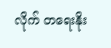လိုက် တရေးနိုး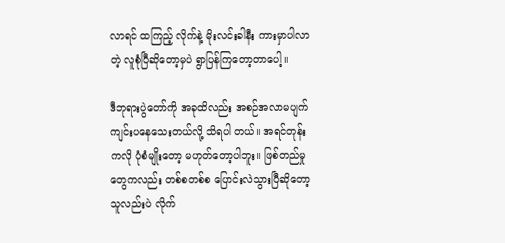လာရင် ထကြည့် လိုက်နဲ့ မိုးလင်းခါနီး ကားမှာပါလာတဲ့ လူစုံပြီဆိုတော့မှပဲ ရွာပြန်ကြတော့တာပေါ့။

ဒီဘုရားပွဲတော်ကို အခုထိလည်း အစဉ်အလာမပျက် ကျင်းပနေသေးတယ်လို့ သိရပါ တယ်။ အရင်တုန်းကလို ပုံစံမျိုးတော့ မဟုတ်တော့ပါဘူး။ ဖြစ်တည်မှုတွေကလည်း တစ်စတစ်စ ပြောင်းလဲသွားပြီဆိုတော့ သူလည်းပဲ လိုက်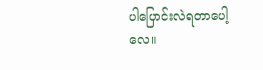ပါပြောင်းလဲရတာပေါ့လေ။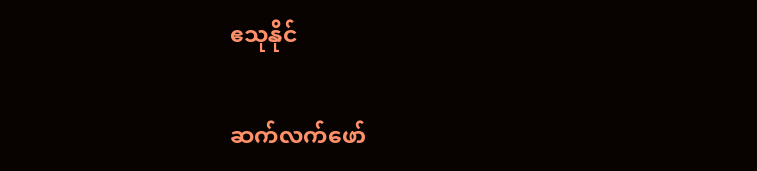ဧသုနိုင်

ဆက်လက်ဖော်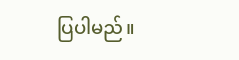ပြပါမည်။